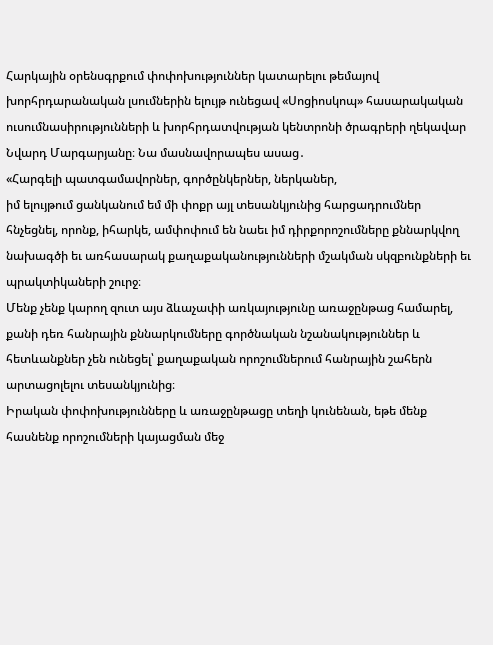Հարկային օրենսգրքում փոփոխություններ կատարելու թեմայով խորհրդարանական լսումներին ելույթ ունեցավ «Սոցիոսկոպ» հասարակական ուսումնասիրությունների և խորհրդատվության կենտրոնի ծրագրերի ղեկավար Նվարդ Մարգարյանը։ Նա մասնավորապես ասաց․
«Հարգելի պատգամավորներ, գործընկերներ, ներկաներ,
իմ ելույթում ցանկանում եմ մի փոքր այլ տեսանկյունից հարցադրումներ հնչեցնել, որոնք, իհարկե, ամփոփում են նաեւ իմ դիրքորոշումները քննարկվող նախագծի եւ առհասարակ քաղաքականությունների մշակման սկզբունքների եւ պրակտիկաների շուրջ։
Մենք չենք կարող զուտ այս ձևաչափի առկայությունը առաջընթաց համարել, քանի դեռ հանրային քննարկումները գործնական նշանակություններ և հետևանքներ չեն ունեցել՝ քաղաքական որոշումներում հանրային շահերն արտացոլելու տեսանկյունից։
Իրական փոփոխությունները և առաջընթացը տեղի կունենան, եթե մենք հասնենք որոշումների կայացման մեջ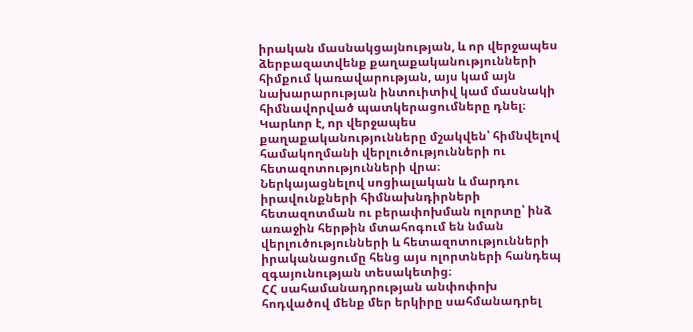իրական մասնակցայնության, և որ վերջապես ձերբազատվենք քաղաքականությունների հիմքում կառավարության, այս կամ այն նախարարության ինտուիտիվ կամ մասնակի հիմնավորված պատկերացումները դնել։ Կարևոր է, որ վերջապես քաղաքականությունները մշակվեն՝ հիմնվելով համակողմանի վերլուծությունների ու հետազոտությունների վրա։
Ներկայացնելով սոցիալական և մարդու իրավունքների հիմնախնդիրների հետազոտման ու բերափոխման ոլորտը՝ ինձ առաջին հերթին մտահոգում են նման վերլուծությունների և հետազոտությունների իրականացումը հենց այս ոլորտների հանդեպ զգայունության տեսակետից։
ՀՀ սահամանադրության անփոփոխ հոդվածով մենք մեր երկիրը սահմանադրել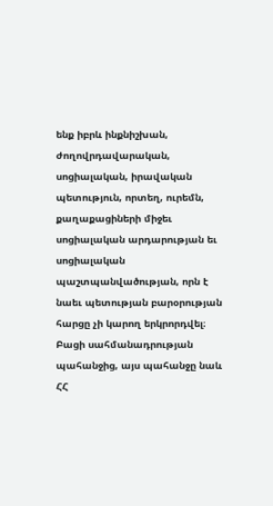ենք իբրև ինքնիշխան, ժողովրդավարական, սոցիալական, իրավական պետություն, որտեղ, ուրեմն, քաղաքացիների միջեւ սոցիալական արդարության եւ սոցիալական պաշտպանվածության, որն է նաեւ պետության բարօրության հարցը չի կարող երկրորդվել։ Բացի սահմանադրության պահանջից, այս պահանջը նաև ՀՀ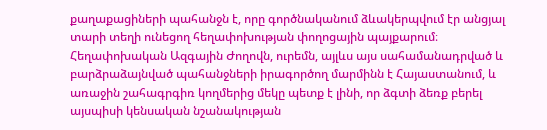քաղաքացիների պահանջն է, որը գործնականում ձևակերպվում էր անցյալ տարի տեղի ունեցող հեղափոխության փողոցային պայքարում։
Հեղափոխական Ազգային Ժողովն, ուրեմն, այլևս այս սահամանադրված և բարձրաձայնված պահանջների իրագործող մարմինն է Հայաստանում, և առաջին շահագրգիռ կողմերից մեկը պետք է լինի, որ ձգտի ձեռք բերել այսպիսի կենսական նշանակության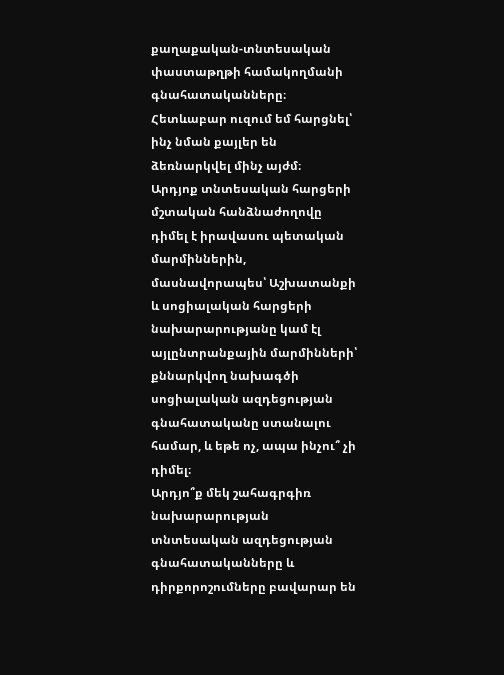քաղաքական-տնտեսական փաստաթղթի համակողմանի գնահատականները։ Հետևաբար ուզում եմ հարցնել՝ ինչ նման քայլեր են ձեռնարկվել մինչ այժմ։
Արդյոք տնտեսական հարցերի մշտական հանձնաժողովը դիմել է իրավասու պետական մարմիններին, մասնավորապես՝ Աշխատանքի և սոցիալական հարցերի նախարարությանը կամ էլ այլընտրանքային մարմինների՝ քննարկվող նախագծի սոցիալական ազդեցության գնահատականը ստանալու համար, և եթե ոչ, ապա ինչու՞ չի դիմել։
Արդյո՞ք մեկ շահագրգիռ նախարարության տնտեսական ազդեցության գնահատականները և դիրքորոշումները բավարար են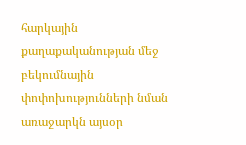հարկային քաղաքականության մեջ բեկումնային փոփոխությունների նման առաջարկն այսօր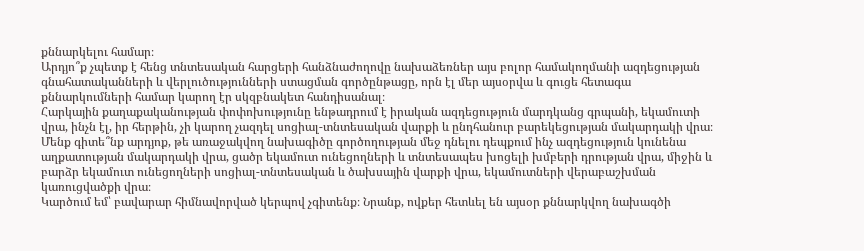քննարկելու համար։
Արդյո՞ք չպետք է հենց տնտեսական հարցերի հանձնաժողովը նախաձեռներ այս բոլոր համակողմանի ազդեցության գնահատականների և վերլուծությունների ստացման գործընթացը, որն էլ մեր այսօրվա և գուցե հետագա քննարկումների համար կարող էր սկզբնակետ հանդիսանալ։
Հարկային քաղաքականության փոփոխությունը ենթադրում է իրական ազդեցություն մարդկանց գրպանի, եկամուտի վրա, ինչն էլ, իր հերթին, չի կարող չազդել սոցիալ-տնտեսական վարքի և ընդհանուր բարեկեցության մակարդակի վրա։ Մենք գիտե՞նք արդյոք, թե առաջակվող նախագիծը գործողության մեջ դնելու դեպքում ինչ ազդեցություն կունենա աղքատության մակարդակի վրա, ցածր եկամուտ ունեցողների և տնտեսապես խոցելի խմբերի դրության վրա, միջին և բարձր եկամուտ ունեցողների սոցիալ-տնտեսական և ծախսային վարքի վրա, եկամուտների վերաբաշխման կառուցվածքի վրա։
Կարծում եմ՝ բավարար հիմնավորված կերպով չգիտենք։ Նրանք, ովքեր հետևել են այսօր քննարկվող նախագծի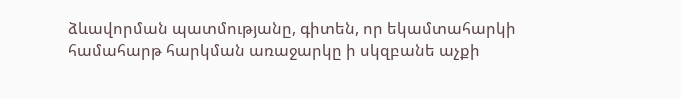ձևավորման պատմությանը, գիտեն, որ եկամտահարկի համահարթ հարկման առաջարկը ի սկզբանե աչքի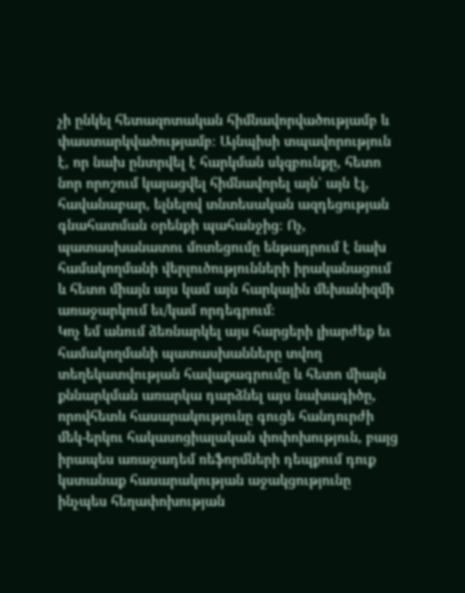չի ընկել հետազոտական հիմնավորվածությամբ և փաստարկվածությամբ։ Այնպիսի տպավորություն է, որ նախ ընտրվել է հարկման սկզբունքը, հետո նոր որոշում կայացվել հիմնավորել այն՝ այն էլ, հավանաբար, ելնելով տնտեսական ազդեցության գնահատման օրենքի պահանջից։ Ոչ, պատասխանատու մոտեցումը ենթադրում է նախ համակողմանի վերլուծությունների իրականացում և հետո միայն այս կամ այն հարկային մեխանիզմի առաջարկում եւ/կամ որդեգրում։
Կոչ եմ անում ձեռնարկել այս հարցերի լիարժեք եւ համակողմանի պատասխանները տվող տեղեկատվության հավաքագրումը և հետո միայն քննարկման առարկա դարձնել այս նախագիծը, որովհետև հասարակությունը գուցե հանդուրժի մեկ-երկու հակասոցիալական փոփոխություն, բայց իրապես առաջադեմ ռեֆորմների դեպքում դուք կստանաք հասարակության աջակցությունը ինչպես հեղափոխության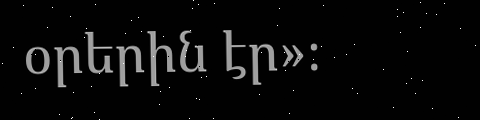օրերին էր»։